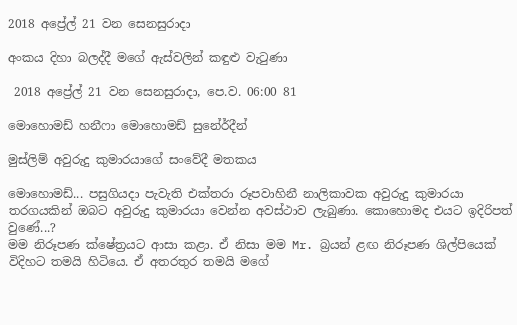2018 අප්‍රේල් 21 වන සෙනසුරාදා

අංකය දිහා බලද්දී මගේ ඇස්වලින් කඳුළු වැටුණා

 2018 අප්‍රේල් 21 වන සෙනසුරාදා, පෙ.ව. 06:00 81

මොහොමඩ් හනීෆා මොහොමඩ් සුනේර්දීන්

මුස්ලිම් අවුරුදු කුමාරයාගේ සංවේදී මතකය

මොහොමඩ්... පසුගියදා පැවැති එක්තරා රූපවාහිනී නාලිකාවක අවුරුදු කුමාරයා තරගයකින් ඔබට අවුරුදු කුමාරයා වෙන්න අවස්ථාව ලැබුණා. කොහොමද එයට ඉදිරිපත් වුණේ...?
මම නිරූපණ ක්ෂේත්‍රයට ආසා කළා. ඒ නිසා මම Mr. බ්‍රයන් ළඟ නිරූපණ ශිල්පියෙක් විදිහට තමයි හිටියෙ. ඒ අතරතුර තමයි මගේ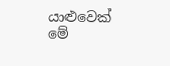යාළුවෙක් මේ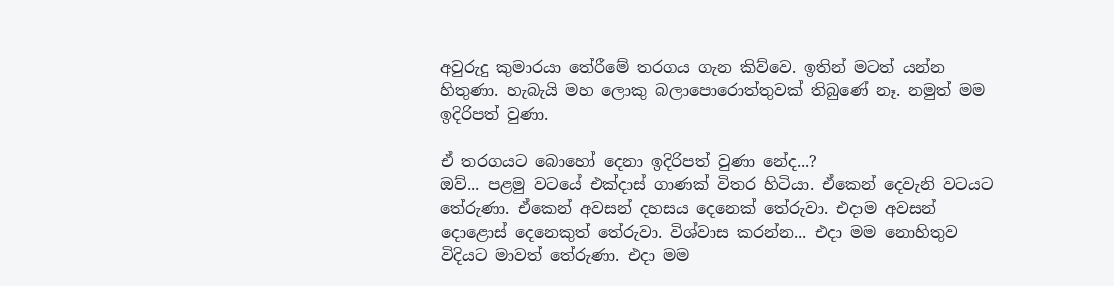අවුරුදු කුමාරයා තේරීමේ තරගය ගැන කිව්වෙ. ඉතින් මටත් යන්න හිතුණා. හැබැයි මහ ලොකු බලාපොරොත්තුවක් තිබුණේ නෑ. නමුත් මම ඉදිරිපත් වුණා.

ඒ තරගයට බොහෝ දෙනා ඉදිරිපත් වුණා නේද...?
ඔව්... පළමු වටයේ එක්දාස් ගාණක් විතර හිටියා. ඒකෙන් දෙවැනි වටයට තේරුණා. ඒකෙන් අවසන් දහසය දෙනෙක් තේරුවා. එදාම අවසන් දොළොස් දෙනෙකුත් තේරුවා. විශ්වාස කරන්න... එදා මම නොහිතුව විදියට මාවත් තේරුණා. එදා මම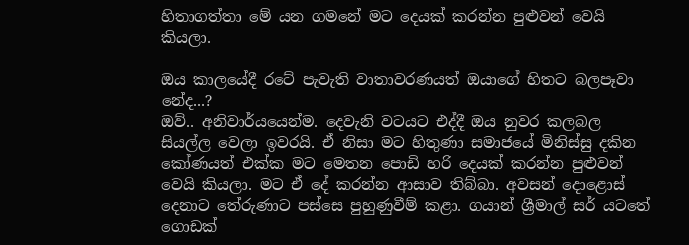හිතාගත්තා මේ යන ගමනේ මට දෙයක් කරන්න පුළුවන් වෙයි කියලා.

ඔය කාලයේදී රටේ පැවැති වාතාවරණයත් ඔයාගේ හිතට බලපෑවා නේද...?
ඔව්.. අනිවාර්යයෙන්ම. දෙවැනි වටයට එද්දී ඔය නුවර කලබල සියල්ල වෙලා ඉවරයි. ඒ නිසා මට හිතුණා සමාජයේ මිනිස්සු දකින කෝණයත් එක්ක මට මෙතන පොඩි හරි දෙයක් කරන්න පුළුවන් වෙයි කියලා. මට ඒ දේ කරන්න ආසාව තිබ්බා. අවසන් දොළොස් දෙනාට තේරුණාට පස්සෙ පුහුණුවීම් කළා. ගයාන් ශ්‍රීමාල් සර් යටතේ ගොඩක්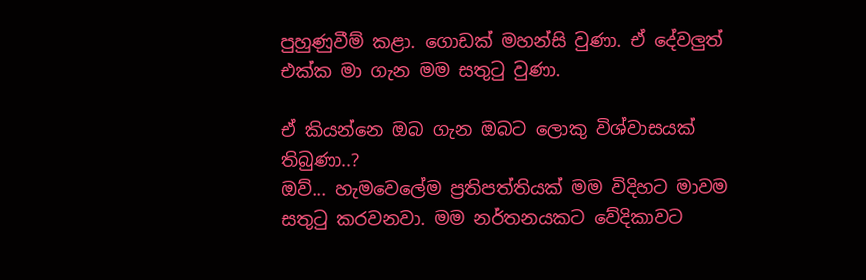පුහුණුවීම් කළා. ගොඩක් මහන්සි වුණා. ඒ දේවලුත් එක්ක මා ගැන මම සතුටු වුණා.

ඒ කියන්නෙ ඔබ ගැන ඔබට ලොකු විශ්වාසයක් තිබුණා..?
ඔව්... හැමවෙලේම ප්‍රතිපත්තියක් මම විදිහට මාවම සතුටු කරවනවා. මම නර්තනයකට වේදිකාවට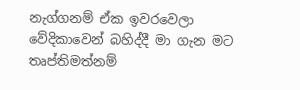නැග්ගනම් ඒක ඉවරවෙලා වේදිකාවෙන් බහිද්දී මා ගැන මට තෘප්තිමත්නම්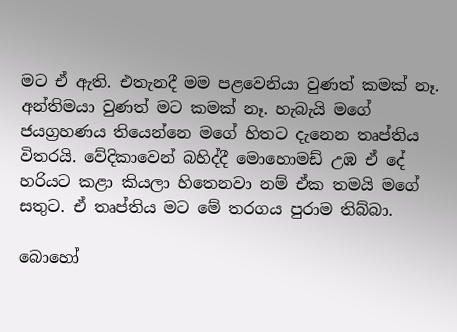මට ඒ ඇති. එතැනදී මම පළවෙනියා වුණත් කමක් නෑ. අන්තිමයා වුණත් මට කමක් නෑ. හැබැයි මගේ ජයග්‍රහණය තියෙන්නෙ මගේ හිතට දැනෙන තෘප්තිය විතරයි. වේදිකාවෙන් බහිද්දී මොහොමඩ් උඹ ඒ දේ හරියට කළා කියලා හිතෙනවා නම් ඒක තමයි මගේ සතුට. ඒ තෘප්තිය මට මේ තරගය පුරාම තිබ්බා.

බොහෝ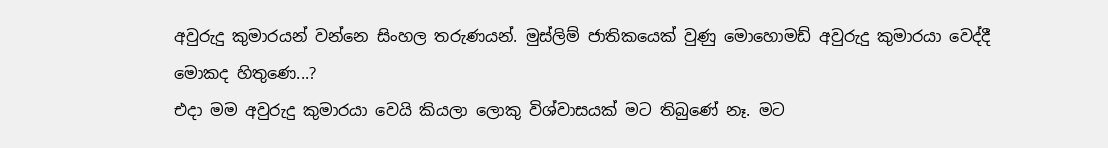අවුරුදු කුමාරයන් වන්නෙ සිංහල තරුණයන්. මුස්ලිම් ජාතිකයෙක් වුණු මොහොමඩ් අවුරුදු කුමාරයා වෙද්දී මොකද හිතුණෙ...?
එදා මම අවුරුදු කුමාරයා වෙයි කියලා ලොකු විශ්වාසයක් මට තිබු‍ණේ නෑ. මට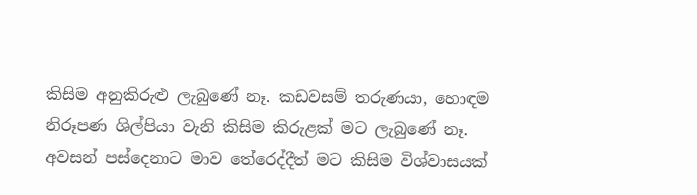කිසිම අනුකිරුළු ලැබුණේ නෑ. කඩවසම් තරුණයා, හොඳම නිරූපණ ශිල්පියා වැනි කිසිම කිරුළක් මට ලැබුණේ නෑ. අවසන් පස්දෙනාට මාව තේරෙද්දීත් මට කිසිම විශ්වාසයක්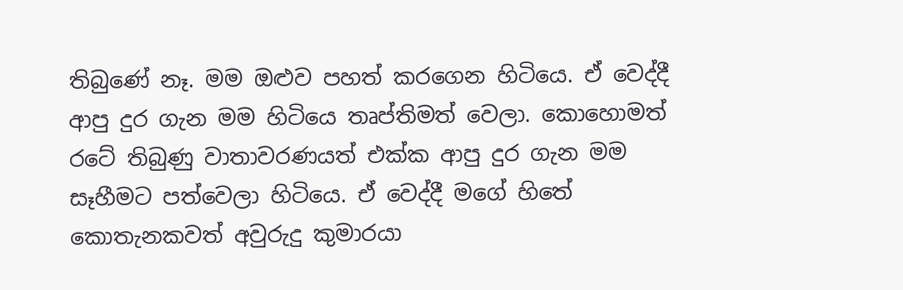තිබුණේ නෑ. මම ඔළුව පහත් කරගෙන හිටියෙ. ඒ වෙද්දී ආපු දුර ගැන මම හිටියෙ තෘප්තිමත් වෙලා. කොහොමත් රටේ තිබුණු වාතාවරණයත් එක්ක ආපු දුර ගැන මම සෑහීමට පත්වෙලා හිටියෙ. ඒ වෙද්දී මගේ හිතේ කොතැනකවත් අවුරුදු කුමාරයා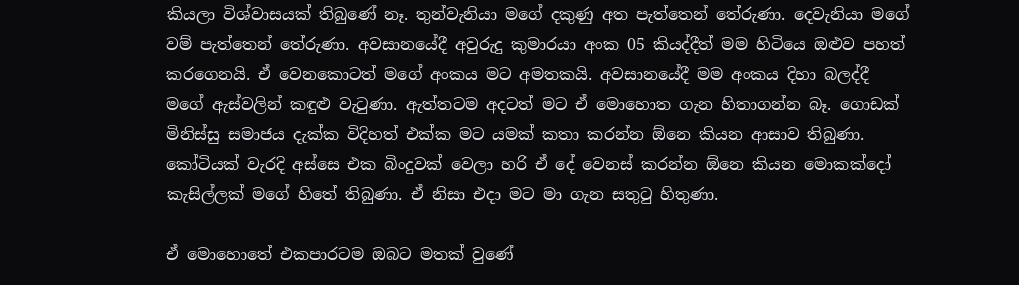කියලා විශ්වාසයක් තිබුණේ නෑ. තුන්වැනියා මගේ දකුණු අත පැත්තෙන් තේරුණා. දෙවැනියා මගේ වම් පැත්තෙන් තේරුණා. අවසානයේදී අවුරුදු කුමාරයා අංක 05 කියද්දීත් මම හිටියෙ ඔළුව පහත් කරගෙනයි. ඒ වෙනකොටත් මගේ අංකය මට අමතකයි. අවසානයේදී මම අංකය දිහා බලද්දී මගේ ඇස්වලින් කඳුළු වැටුණා. ඇත්තටම අදටත් මට ඒ මොහොත ගැන හිතාගන්න බෑ. ගොඩක් මිනිස්සු සමාජය දැක්ක විදිහත් එක්ක මට යමක් කතා කරන්න ඕනෙ කියන ආසාව තිබුණා. කෝටියක් වැරදි අස්සෙ එක බිංදුවක් වෙලා හරි ඒ දේ වෙනස් කරන්න ඕනෙ කියන මොකක්දෝ කැසිල්ලක් මගේ හිතේ තිබුණා. ඒ නිසා එදා මට මා ගැන සතුටු හිතුණා.

ඒ මොහොතේ එකපාරටම ඔබට මතක් වුණේ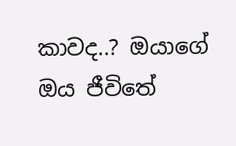කාවද..? ඔයාගේ ඔය ජීවිතේ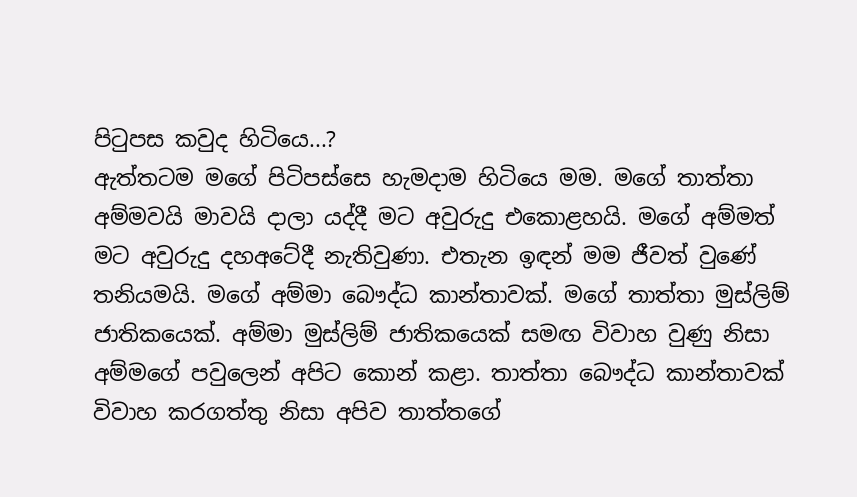පිටුපස කවුද හිටියෙ...?
ඇත්තටම මගේ පිටිපස්සෙ හැමදාම හිටියෙ මම. මගේ තාත්තා අම්මවයි මාවයි දාලා යද්දී මට අවුරුදු එකොළහයි. මගේ අම්මත් මට අවුරුදු දහඅටේදී නැතිවුණා. එතැන ඉඳන් මම ජීවත් වුණේ තනියමයි. මගේ අම්මා බෞද්ධ කාන්තාවක්. මගේ තාත්තා මුස්ලිම් ජාතිකයෙක්. අම්මා මුස්ලිම් ජාතිකයෙක් සමඟ විවාහ වුණු නිසා අම්මගේ පවුලෙන් අපිට කොන් කළා. තාත්තා බෞද්ධ කාන්තාවක් විවාහ කරගත්තු නිසා අපිව තාත්තගේ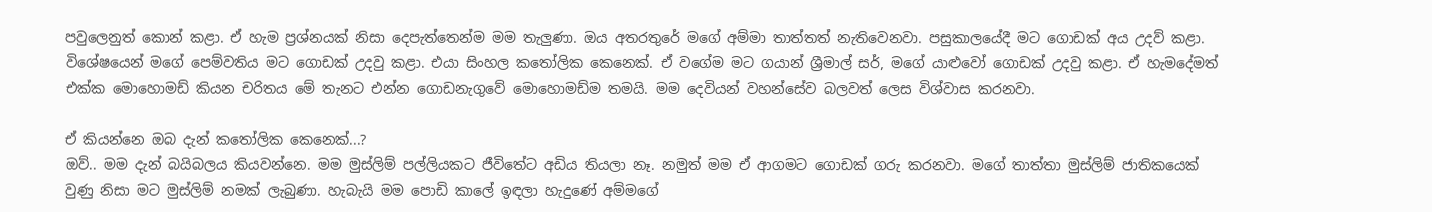පවුලෙනුත් කොන් කළා. ඒ හැම ප්‍රශ්නයක් නිසා දෙපැත්තෙන්ම මම තැලුණා. ඔය අතරතුරේ මගේ අම්මා තාත්තත් නැතිවෙනවා. පසුකාලයේදී මට ගොඩක් අය උදව් කළා. විශේෂයෙන් මගේ පෙම්වතිය මට ගොඩක් උදවු කළා. එයා සිංහල කතෝලික කෙනෙක්. ඒ වගේම මට ගයාන් ශ්‍රීමාල් සර්, මගේ යාළුවෝ ගොඩක් උදවු කළා. ඒ හැමදේමත් එක්ක මොහොමඩ් කියන චරිතය මේ තැනට එන්න ගොඩනැගුවේ මොහොමඩ්ම තමයි. මම දෙවියන් වහන්සේව බලවත් ලෙස විශ්වාස කරනවා.

ඒ කියන්නෙ ඔබ දැන් කතෝලික කෙනෙක්...?
ඔව්.. මම දැන් බයිබලය කියවන්නෙ. මම මුස්ලිම් පල්ලියකට ජීවිතේට අඩිය තියලා නෑ. නමුත් මම ඒ ආගමට ගොඩක් ගරු කරනවා. මගේ තාත්තා මුස්ලිම් ජාතිකයෙක් වුණු නිසා මට මුස්ලිම් නමක් ලැබුණා. හැබැයි මම පොඩි කාලේ ඉඳලා හැදුණේ අම්මගේ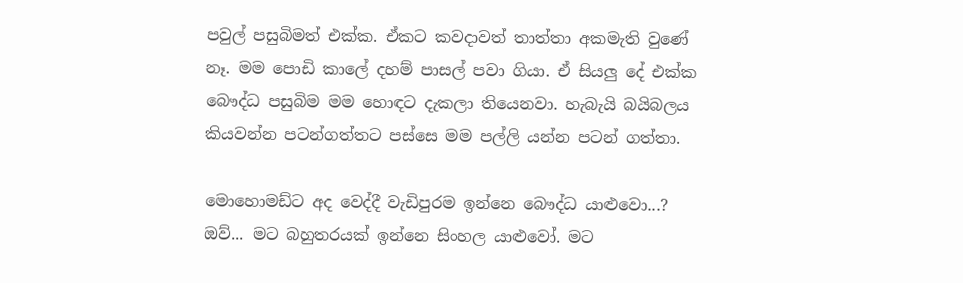පවුල් පසුබිමත් එක්ක. ඒකට කවදාවත් තාත්තා අකමැති වුණේ නෑ. මම පොඩි කාලේ දහම් පාසල් පවා ගියා. ඒ සියලු දේ එක්ක බෞද්ධ පසුබිම මම හොඳට දැකලා තියෙනවා. හැබැයි බයිබලය කියවන්න පටන්ගත්තට පස්සෙ මම පල්ලි යන්න පටන් ගත්තා.

මොහොමඩ්ට අද වෙද්දී වැඩිපුරම ඉන්නෙ බෞද්ධ යාළුවො...?
ඔව්... මට බහුතරයක් ඉන්නෙ සිංහල යාළුවෝ. මට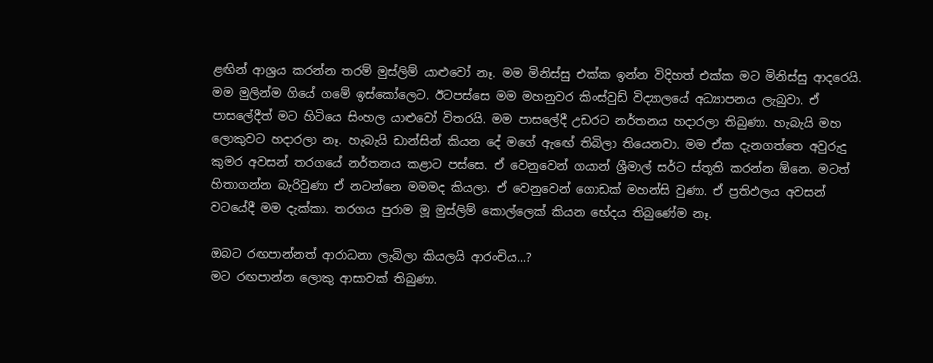ළඟින් ආශ්‍රය කරන්න තරම් මුස්ලිම් යාළුවෝ නෑ. මම මිනිස්සු එක්ක ඉන්න විදිහත් එක්ක මට මිනිස්සු ආදරෙයි. මම මුලින්ම ගියේ ගමේ ඉස්කෝලෙට. ඊටපස්සෙ මම මහනුවර කිංස්වුඩ් විද්‍යාලයේ අධ්‍යාපනය ලැබුවා. ඒ පාසලේදීත් මට හිටියෙ සිංහල යාළුවෝ විතරයි. මම පාසලේදී උඩරට නර්තනය හදාරලා තිබුණා. හැබැයි මහ ලොකුවට හදාරලා නෑ. හැබැයි ඩාන්සින් කියන දේ මගේ ඇඟේ තිබිලා තියෙනවා. මම ඒක දැනගත්තෙ අවුරුදු කුමර අවසන් තරගයේ නර්තනය කළාට පස්සෙ. ඒ වෙනුවෙන් ගයාන් ශ්‍රීමාල් සර්ට ස්තූති කරන්න ඕනෙ. මටත් හිතාගන්න බැරිවුණා ඒ නටන්නෙ මමමද කියලා. ඒ වෙනුවෙන් ගොඩක් මහන්සි වුණා. ඒ ප්‍රතිඵලය අවසන් වටයේදී මම දැක්කා. තරගය පුරාම මූ මුස්ලිම් කොල්ලෙක් කියන භේදය තිබුණේම නෑ.

ඔබට රඟපාන්නත් ආරාධනා ලැබිලා කියලයි ආරංචිය...?
මට රඟපාන්න ලොකු ආසාවක් තිබුණා.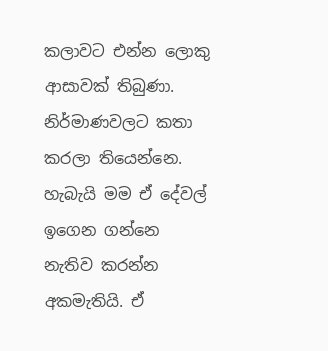කලාවට එන්න ලොකු ආසාවක් තිබුණා. නිර්මාණවලට කතා කරලා තියෙන්නෙ. හැබැයි මම ඒ දේවල් ඉගෙන ගන්නෙ නැතිව කරන්න අකමැතියි. ඒ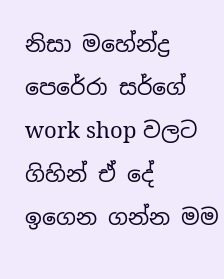නිසා මහේන්ද්‍ර පෙරේරා සර්ගේ work shop වලට ගිහින් ඒ දේ ඉගෙන ගන්න මම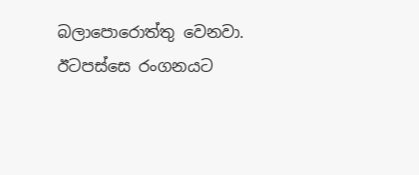බලාපොරොත්තු වෙනවා. ඊටපස්සෙ රංගනයට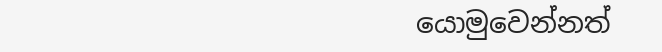යොමුවෙන්නත්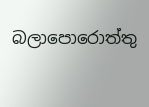බලාපොරොත්තු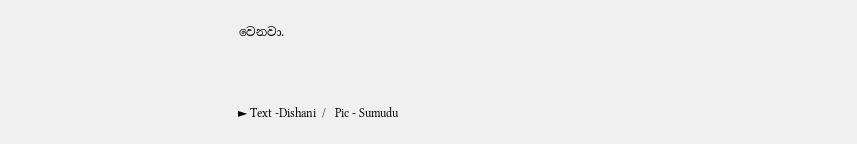වෙනවා.



► Text -Dishani  /   Pic - Sumudu